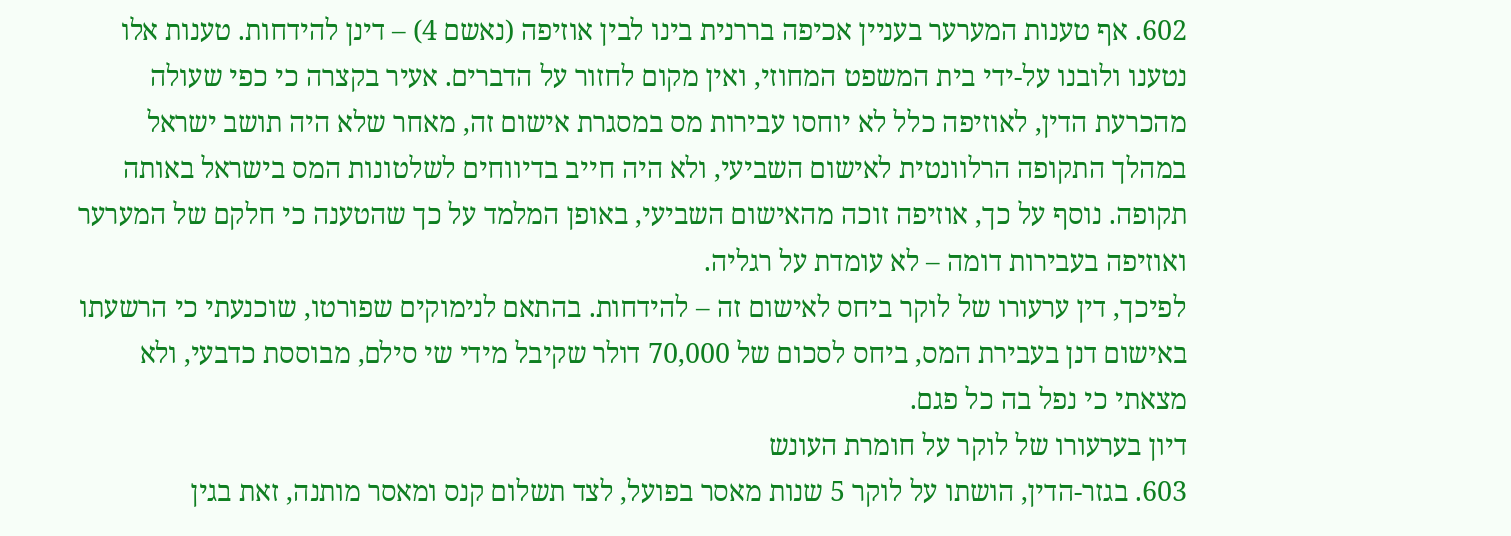602. אף טענות המערער בעניין אכיפה בררנית בינו לבין אוזיפה (נאשם 4) – דינן להידחות. טענות אלו נטענו ולובנו על-ידי בית המשפט המחוזי, ואין מקום לחזור על הדברים. אעיר בקצרה כי כפי שעולה מהכרעת הדין, לאוזיפה כלל לא יוחסו עבירות מס במסגרת אישום זה, מאחר שלא היה תושב ישראל במהלך התקופה הרלוונטית לאישום השביעי, ולא היה חייב בדיווחים לשלטונות המס בישראל באותה תקופה. נוסף על כך, אוזיפה זוכה מהאישום השביעי, באופן המלמד על כך שהטענה כי חלקם של המערער ואוזיפה בעבירות דומה – לא עומדת על רגליה.
לפיכך, דין ערעורו של לוקר ביחס לאישום זה – להידחות. בהתאם לנימוקים שפורטו, שוכנעתי כי הרשעתו באישום דנן בעבירת המס, ביחס לסכום של 70,000 דולר שקיבל מידי שי סילם, מבוססת כדבעי, ולא מצאתי כי נפל בה כל פגם.
דיון בערעורו של לוקר על חומרת העונש
603. בגזר-הדין, הושתו על לוקר 5 שנות מאסר בפועל, לצד תשלום קנס ומאסר מותנה, זאת בגין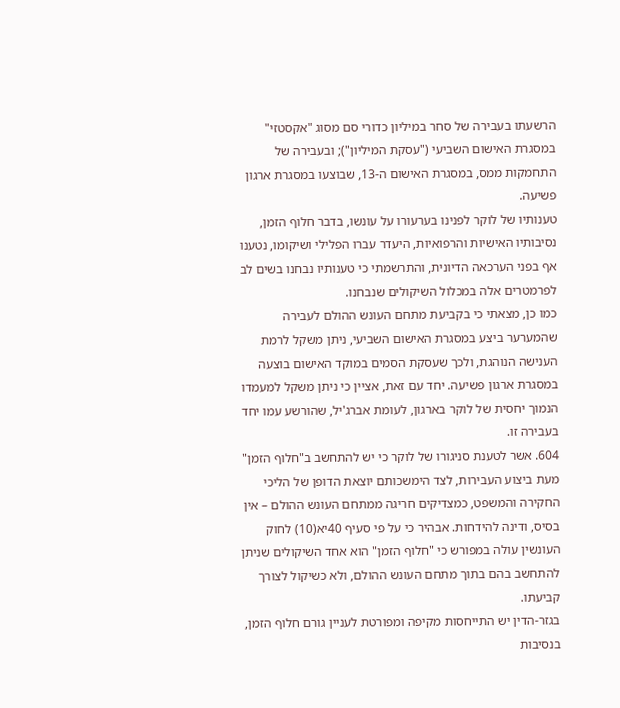הרשעתו בעבירה של סחר במיליון כדורי סם מסוג "אקסטזי" במסגרת האישום השביעי ("עסקת המיליון"); ובעבירה של התחמקות ממס, במסגרת האישום ה-13, שבוצעו במסגרת ארגון פשיעה.
טענותיו של לוקר לפנינו בערעורו על עונשו, בדבר חלוף הזמן, נסיבותיו האישיות והרפואיות, היעדר עברו הפלילי ושיקומו, נטענו אף בפני הערכאה הדיונית, והתרשמתי כי טענותיו נבחנו בשים לב לפרמטרים אלה במכלול השיקולים שנבחנו.
כמו כן, מצאתי כי בקביעת מתחם העונש ההולם לעבירה שהמערער ביצע במסגרת האישום השביעי, ניתן משקל לרמת הענישה הנוהגת, ולכך שעסקת הסמים במוקד האישום בוצעה במסגרת ארגון פשיעה. יחד עם זאת, אציין כי ניתן משקל למעמדו הנמוך יחסית של לוקר בארגון, לעומת אברג'יל, שהורשע עמו יחד בעבירה זו.
604. אשר לטענת סניגורו של לוקר כי יש להתחשב ב"חלוף הזמן" מעת ביצוע העבירות, לצד הימשכותם יוצאת הדופן של הליכי החקירה והמשפט, כמצדיקים חריגה ממתחם העונש ההולם – אין בסיס, ודינה להידחות. אבהיר כי על פי סעיף 40יא(10) לחוק העונשין עולה במפורש כי "חלוף הזמן" הוא אחד השיקולים שניתן להתחשב בהם בתוך מתחם העונש ההולם, ולא כשיקול לצורך קביעתו.
בגזר-הדין יש התייחסות מקיפה ומפורטת לעניין גורם חלוף הזמן, בנסיבות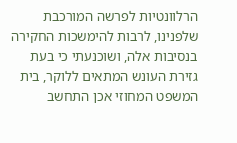הרלוונטיות לפרשה המורכבת שלפנינו, לרבות להימשכות החקירה בנסיבות אלה, ושוכנעתי כי בעת גזירת העונש המתאים ללוקר, בית המשפט המחוזי אכן התחשב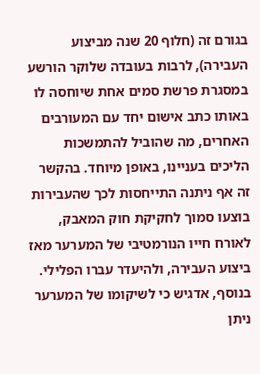בגורם זה (חלוף 20 שנה מביצוע העבירה), לרבות בעובדה שלוקר הורשע במסגרת פרשת סמים אחת שיוחסה לו באותו כתב אישום יחד עם המעורבים האחרים, מה שהוביל להתמשכות הליכים בעניינו, באופן מיוחד. בהקשר זה אף ניתנה התייחסות לכך שהעבירות בוצעו סמוך לחקיקת חוק המאבק, לאורח חייו הנורמטיבי של המערער מאז ביצוע העבירה, ולהיעדר עברו הפלילי.
בנוסף, אדגיש כי לשיקומו של המערער ניתן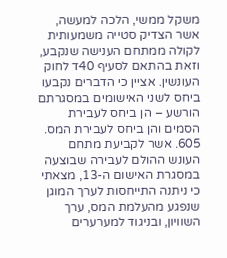משקל ממשי, הלכה למעשה, אשר הצדיק סטייה משמעותית לקולה ממתחם הענישה שנקבע, וזאת בהתאם לסעיף 40ד לחוק העונשין. אציין כי הדברים נקבעו ביחס לשני האישומים במסגרתם הורשע – הן ביחס לעבירת הסמים והן ביחס לעבירת המס.
605. אשר לקביעת מתחם העונש ההולם לעבירה שבוצעה במסגרת האישום ה-13, מצאתי כי ניתנה התייחסות לערך המוגן שנפגע מהעלמת המס, ערך השוויון, ובניגוד למערערים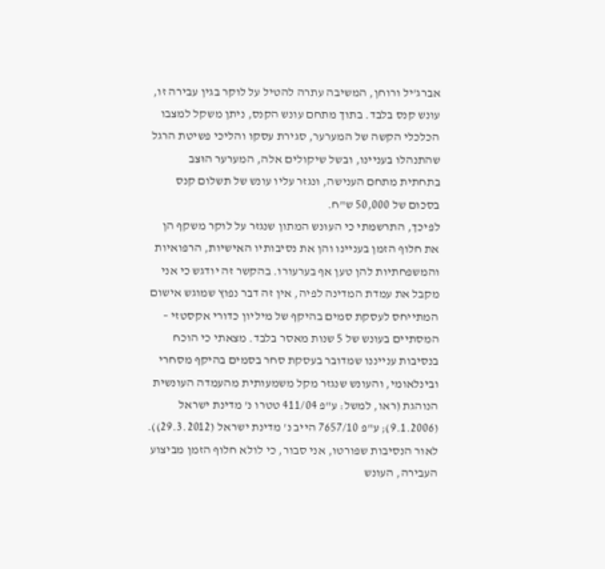אברג'יל ורוחן, המשיבה עתרה להטיל על לוקר בגין עבירה זו, עונש קנס בלבד. בתוך מתחם עונש הקנס, ניתן משקל למצבו הכלכלי הקשה של המערער, סגירת עסקו והליכי פשיטת הרגל שהתנהלו בעניינו, ובשל שיקולים אלה, המערער הוּצב בתחתית מתחם הענישה, ונגזר עליו עונש של תשלום קנס בסכום של 50,000 ש"ח.
לפיכך, התרשמתי כי העונש המתון שנגזר על לוקר משקף הן את חלוף הזמן בעניינו והן את נסיבותיו האישיות, הרפואיות והמשפחתיות להן טען אף בערעורו. בהקשר זה יודגש כי אני מקבל את עמדת המדינה לפיה, אין זה דבר נפוץ שמוגש אישום המתייחס לעסקת סמים בהיקף של מיליון כדורי אקסטזי – המסתיים בעונש של 5 שנות מאסר בלבד. מצאתי כי הוכח בנסיבות ענייננו שמדובר בעסקת סחר בסמים בהיקף מסחרי ובינלאומי, והעונש שנגזר מקל משמעותית מהעמדה העונשית הנוהגת (ראו, למשל: ע"פ 411/04 טטרו נ' מדינת ישראל (9.1.2006); ע"פ 7657/10 הייב נ' מדינת ישראל (29.3.2012)).
לאור הנסיבות שפורטו, אני סבור, כי לולא חלוף הזמן מביצוע העבירה, העונש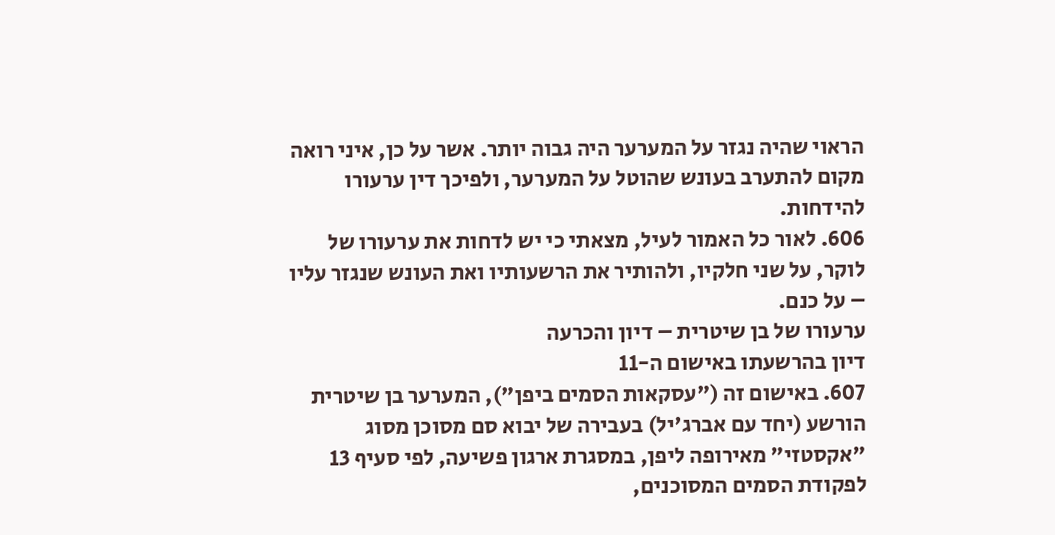הראוי שהיה נגזר על המערער היה גבוה יותר. אשר על כן, איני רואה מקום להתערב בעונש שהוטל על המערער, ולפיכך דין ערעורו להידחות.
606. לאור כל האמור לעיל, מצאתי כי יש לדחות את ערעורו של לוקר, על שני חלקיו, ולהותיר את הרשעותיו ואת העונש שנגזר עליו – על כנם.
ערעורו של בן שיטרית – דיון והכרעה
דיון בהרשעתו באישום ה-11
607. באישום זה ("עסקאות הסמים ביפן"), המערער בן שיטרית הורשע (יחד עם אברג'יל) בעבירה של יבוא סם מסוכן מסוג "אקסטזי" מאירופה ליפן, במסגרת ארגון פשיעה, לפי סעיף 13 לפקודת הסמים המסוכנים,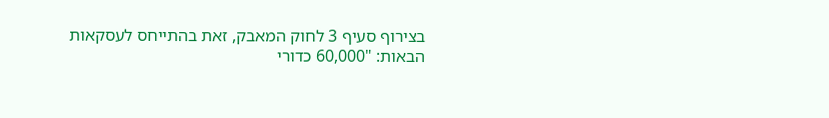בצירוף סעיף 3 לחוק המאבק, זאת בהתייחס לעסקאות הבאות: "60,000 כדורי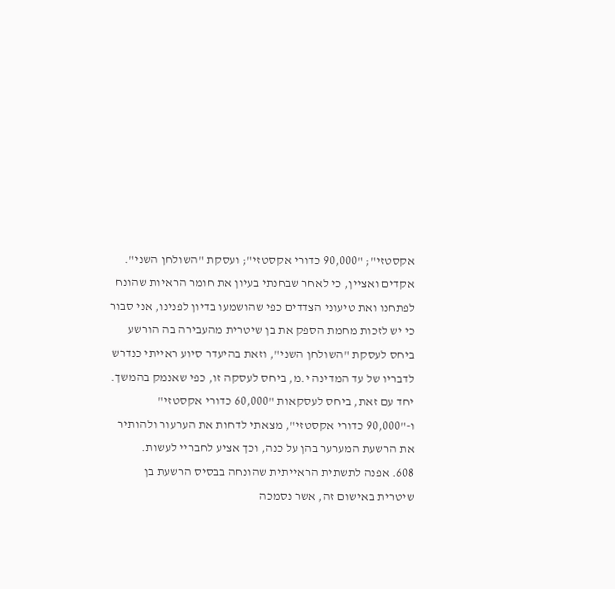אקסטזי"; "90,000 כדורי אקסטזי"; ועסקת "השולחן השני".
אקדים ואציין, כי לאחר שבחנתי בעיון את חומר הראיות שהונח לפתחנו ואת טיעוני הצדדים כפי שהושמעו בדיון לפנינו, אני סבור כי יש לזכות מחמת הספק את בן שיטרית מהעבירה בה הורשע ביחס לעסקת "השולחן השני", וזאת בהיעדר סיוע ראייתי כנדרש לדבריו של עד המדינה י.מ, ביחס לעסקה זו, כפי שאנמק בהמשך.
יחד עם זאת, ביחס לעסקאות "60,000 כדורי אקסטזי" ו-"90,000 כדורי אקסטזי", מצאתי לדחות את הערעור ולהותיר את הרשעת המערער בהן על כנה, וכך אציע לחבריי לעשות.
608. אפנה לתשתית הראייתית שהונחה בבסיס הרשעת בן שיטרית באישום זה, אשר נסמכה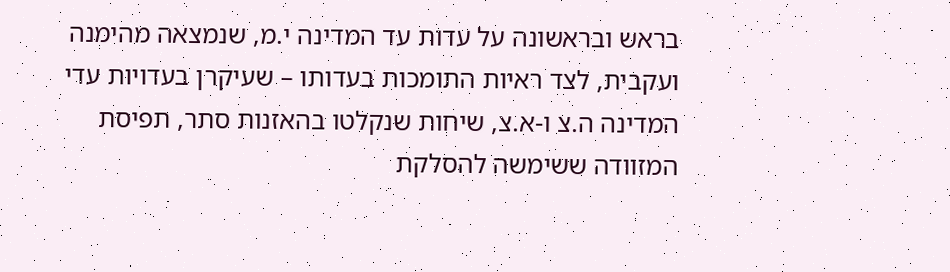בראש ובראשונה על עדות עד המדינה י.מ, שנמצאה מהימנה ועקבית, לצד ראיות התומכות בעדותו – שעיקרן בעדויות עדי המדינה ה.צ ו-א.צ, שיחות שנקלטו בהאזנות סתר, תפיסת המזוודה ששימשה להסלקת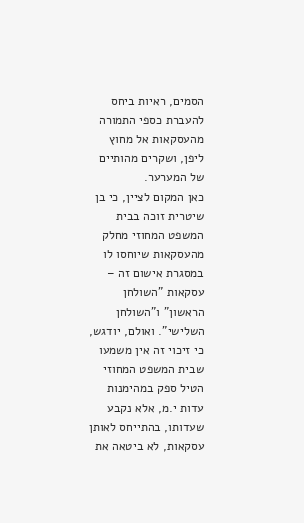הסמים, ראיות ביחס להעברת כספי התמורה מהעסקאות אל מחוץ ליפן, ושקרים מהותיים של המערער.
כאן המקום לציין, כי בן שיטרית זוכה בבית המשפט המחוזי מחלק מהעסקאות שיוחסו לו במסגרת אישום זה – עסקאות "השולחן הראשון" ו"השולחן השלישי". ואולם, יודגש, כי זיכוי זה אין משמעו שבית המשפט המחוזי הטיל ספק במהימנות עדות י.מ, אלא נקבע שעדותו, בהתייחס לאותן עסקאות, לא ביטאה את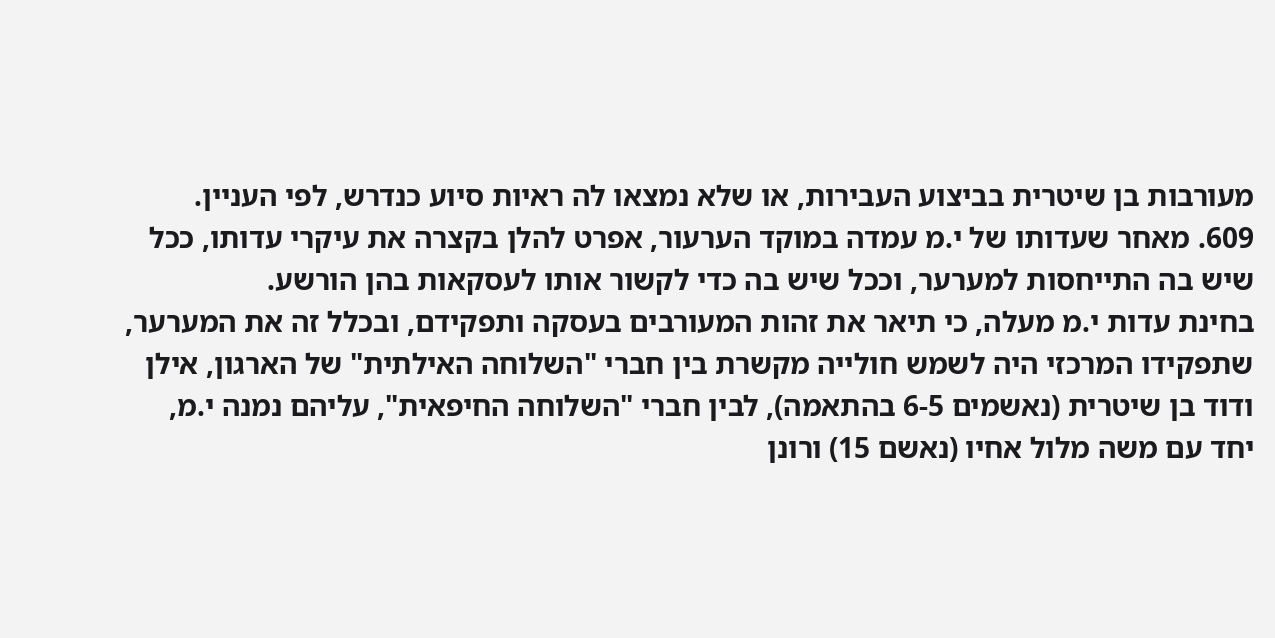מעורבות בן שיטרית בביצוע העבירות, או שלא נמצאו לה ראיות סיוע כנדרש, לפי העניין.
609. מאחר שעדותו של י.מ עמדה במוקד הערעור, אפרט להלן בקצרה את עיקרי עדותו, ככל שיש בה התייחסות למערער, וככל שיש בה כדי לקשור אותו לעסקאות בהן הורשע.
בחינת עדות י.מ מעלה, כי תיאר את זהות המעורבים בעסקה ותפקידם, ובכלל זה את המערער, שתפקידו המרכזי היה לשמש חולייה מקשרת בין חברי "השלוחה האילתית" של הארגון, אילן ודוד בן שיטרית (נאשמים 6-5 בהתאמה), לבין חברי "השלוחה החיפאית", עליהם נמנה י.מ, יחד עם משה מלול אחיו (נאשם 15) ורונן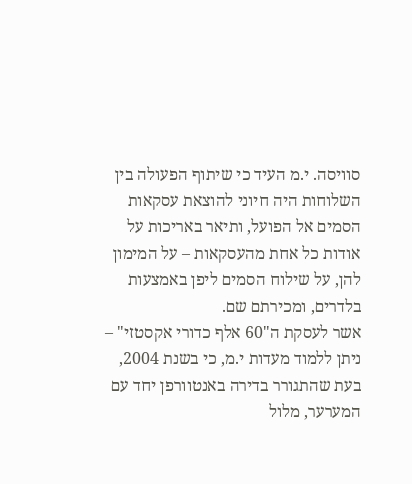סוויסה. י.מ העיד כי שיתוף הפעולה בין השלוחות היה חיוני להוצאת עסקאות הסמים אל הפועל, ותיאר באריכות על אודות כל אחת מהעסקאות – על המימון להן, על שילוח הסמים ליפן באמצעות בלדרים, ומכירתם שם.
אשר לעסקת ה"60 אלף כדורי אקסטזי" – ניתן ללמוד מעדות י.מ, כי בשנת 2004, בעת שהתגורר בדירה באנטוורפן יחד עם המערער, מלול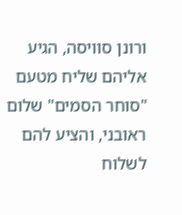ורונן סוויסה, הגיע אליהם שליח מטעם "סוחר הסמים" שלום ראובני, והציע להם לשלוח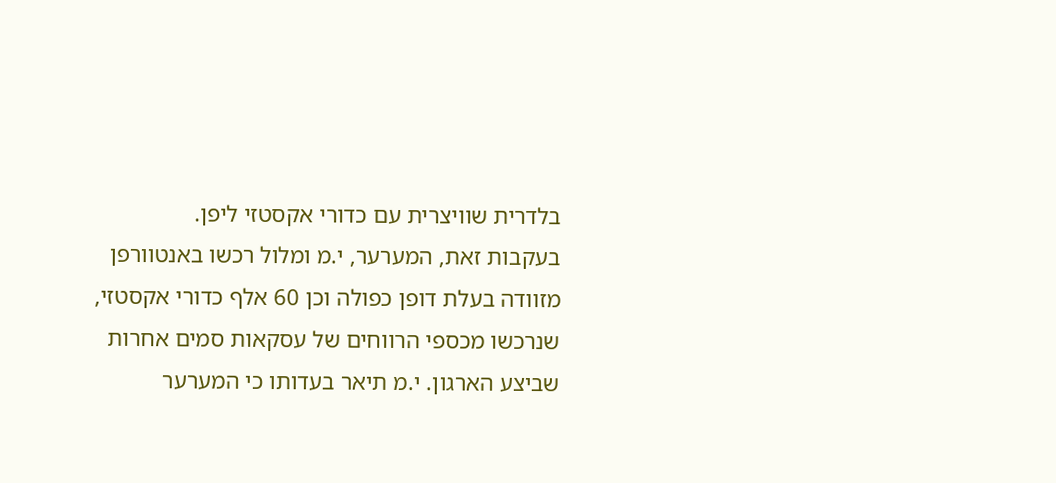בלדרית שוויצרית עם כדורי אקסטזי ליפן.
בעקבות זאת, המערער, י.מ ומלול רכשו באנטוורפן מזוודה בעלת דופן כפולה וכן 60 אלף כדורי אקסטזי, שנרכשו מכספי הרווחים של עסקאות סמים אחרות שביצע הארגון. י.מ תיאר בעדותו כי המערער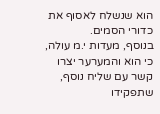הוא שנשלח לאסוף את כדורי הסמים.
בנוסף, מעדות י.מ עולה, כי הוא והמערער יצרו קשר עם שליח נוסף, שתפקידו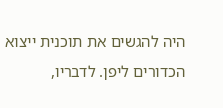היה להגשים את תוכנית ייצוא הכדורים ליפן. לדבריו,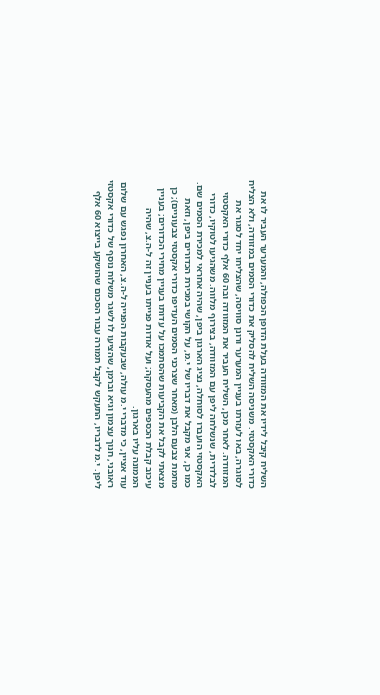השליח קיבל לידיו את המזוודה בעלת הדופן הכפולה, והמערער העביר לו את כדורי האקסטזי. משניסה השליח להסליק את כדורי הסמים במזוודה, ולא הצליח לסוגרה, באו לעזרתו בעניין המערער ורונן סוויסה, שהצליחו יחד לסגור את המזוודה. לאחר מכן, השליח העביר את המזוודה ובה 60 אלף כדורי האקסטזי לבלדרית, שנשלחה ליפן עם המזוודה, בצירוף מלווה. משהגיעו לטוקיו, כדורי האקסטזי הועברו לסוחלה, נציג הארגון ביפן, שהיה אחראי למכירת הסמים שם.
כמו כן, אני מקבל את דבריו של י.מ, על הקושי במכירת הכדורים ביפן, וזאת מחמת צבעם הלבן (מאחר שצרכני הסמים העדיפו כדורי אקסטזי צבעוניים); כן מצאתי לקבל את הקביעות שהסתמכו על עדותו בעניין מחירי הכדורים; בעניין עיכוב קבלת הכספים מהעסקה; ועל אודות פנייתו בעניין זה ל-ה.צ, שהיה הממונה עליו בארגון.
עוד אציין, כי מדברי י.מ עולה, שבעקבות הפנייה ל-ה.צ, האחרון נפגש עם שלום ראובני, חנוך עצמון וגיא וברמן, שהציעו לו לשגר משלוח נוסף של כדורי אקסטזי ליפן. י.מ לדבריו, התעקש לקבל תמורה עבור הסכום שהושקע בייצוא 60 אלף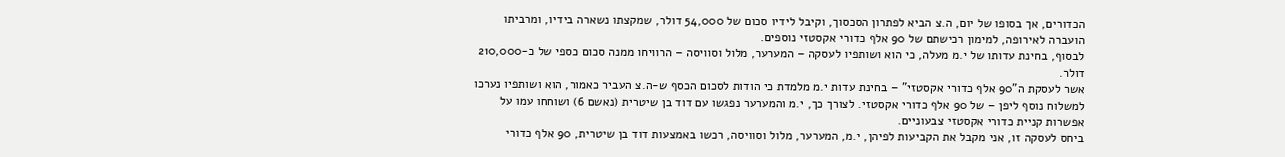הכדורים, אך בסופו של יום, ה.צ הביא לפתרון הסכסוך, וקיבל לידיו סכום של 54,000 דולר, שמקצתו נשארה בידיו, ומרביתו הועברה לאירופה, למימון רכישתם של 90 אלף כדורי אקסטזי נוספים.
לבסוף, בחינת עדותו של י.מ מעלה, כי הוא ושותפיו לעסקה – המערער, מלול וסוויסה – הרוויחו ממנה סכום כספי של כ-210,000 דולר.
אשר לעסקת ה"90 אלף כדורי אקסטזי" – בחינת עדות י.מ מלמדת כי הודות לסכום הכסף ש-ה.צ העביר כאמור, הוא ושותפיו נערכו למשלוח נוסף ליפן – של 90 אלף כדורי אקסטזי. לצורך כך, י.מ והמערער נפגשו עם דוד בן שיטרית (נאשם 6) ושוחחו עמו על אפשרות קניית כדורי אקסטזי צבעוניים.
ביחס לעסקה זו, אני מקבל את הקביעות לפיהן, י.מ, המערער, מלול וסוויסה, רכשו באמצעות דוד בן שיטרית, 90 אלף כדורי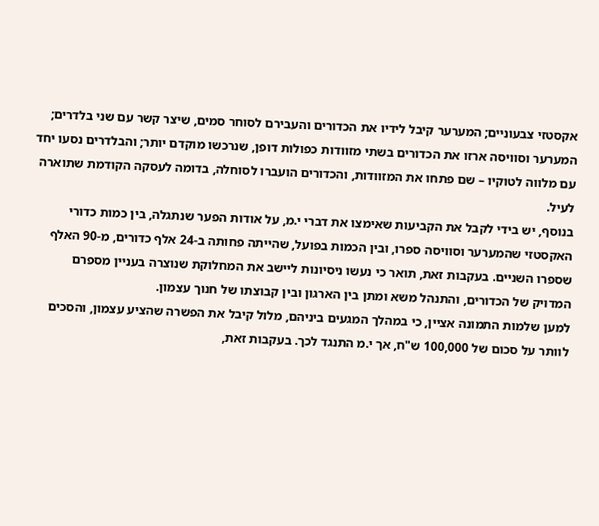אקסטזי צבעוניים; המערער קיבל לידיו את הכדורים והעבירם לסוחר סמים, שיצר קשר עם שני בלדרים; המערער וסוויסה ארזו את הכדורים בשתי מזוודות כפולות דופן, שנרכשו מוקדם יותר; והבלדרים נסעו יחד עם מלווה לטוקיו – שם פתחו את המזוודות, והכדורים הועברו לסוחלה, בדומה לעסקה הקודמת שתוארה לעיל.
בנוסף, יש בידי לקבל את הקביעות שאימצו את דברי י.מ, על אודות הפער שנתגלה, בין כמות כדורי האקסטזי שהמערער וסוויסה ספרו, ובין הכמות בפועל, שהייתה פחותה ב-24 אלף כדורים, מ-90 האלף שספרו השניים. בעקבות זאת, תואר כי נעשו ניסיונות ליישב את המחלוקת שנוצרה בעניין מספרם המדויק של הכדורים, והתנהל משא ומתן בין הארגון ובין קבוצתו של חנוך עצמון.
למען שלמות התמונה אציין, כי במהלך המגעים ביניהם, מלול קיבל את הפשרה שהציע עצמון, והסכים לוותר על סכום של 100,000 ש"ח, אך י.מ התנגד לכך. בעקבות זאת,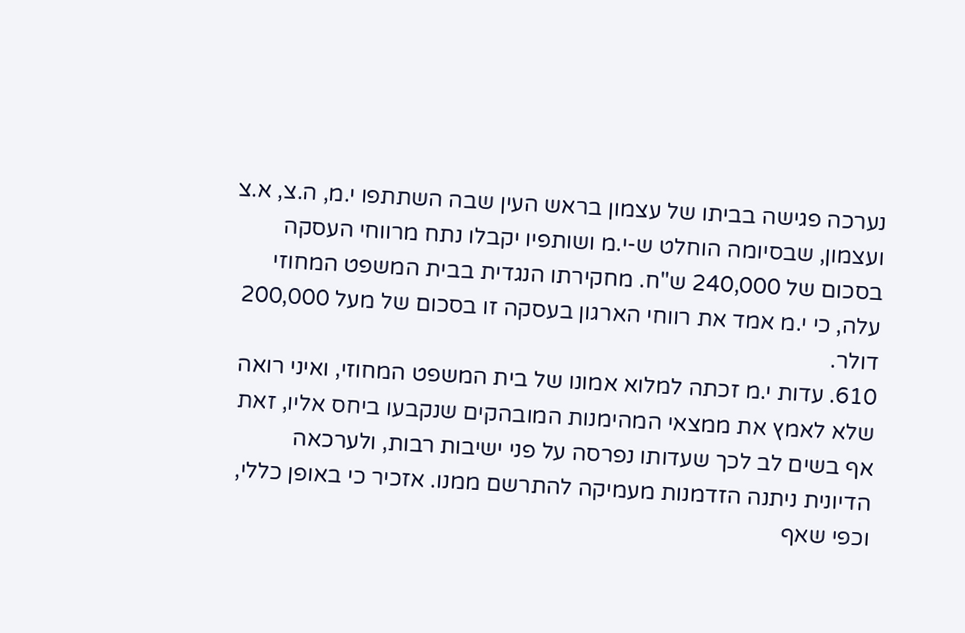נערכה פגישה בביתו של עצמון בראש העין שבה השתתפו י.מ, ה.צ, א.צ ועצמון, שבסיומה הוחלט ש-י.מ ושותפיו יקבלו נתח מרווחי העסקה בסכום של 240,000 ש"ח. מחקירתו הנגדית בבית המשפט המחוזי עלה, כי י.מ אמד את רווחי הארגון בעסקה זו בסכום של מעל 200,000 דולר.
610. עדות י.מ זכתה למלוא אמונו של בית המשפט המחוזי, ואיני רואה שלא לאמץ את ממצאי המהימנות המובהקים שנקבעו ביחס אליו, זאת אף בשים לב לכך שעדותו נפרסה על פני ישיבות רבות, ולערכאה הדיונית ניתנה הזדמנות מעמיקה להתרשם ממנו. אזכיר כי באופן כללי, וכפי שאף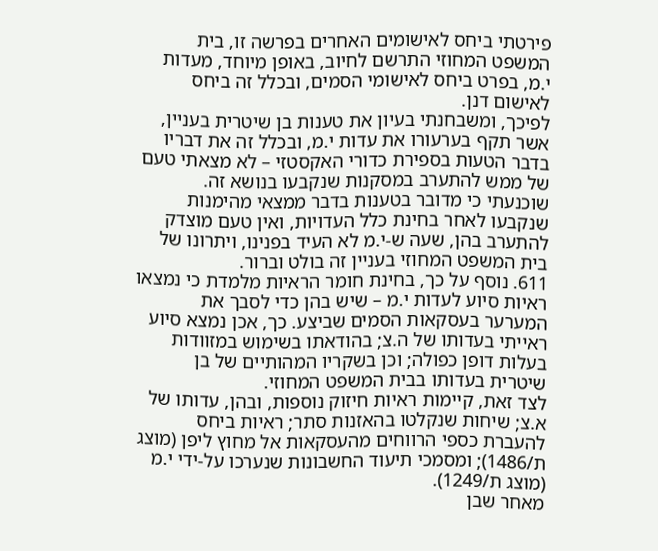פירטתי ביחס לאישומים האחרים בפרשה זו, בית המשפט המחוזי התרשם לחיוב, באופן מיוחד, מעדות י.מ, בפרט ביחס לאישומי הסמים, ובכלל זה ביחס לאישום דנן.
לפיכך, ומשבחנתי בעיון את טענות בן שיטרית בעניין, אשר תקף בערעורו את עדות י.מ, ובכלל זה את דבריו בדבר הטעות בספירת כדורי האקסטזי – לא מצאתי טעם של ממש להתערב במסקנות שנקבעו בנושא זה. שוכנעתי כי מדובר בטענות בדבר ממצאי מהימנות שנקבעו לאחר בחינת כלל העדויות, ואין טעם מוצדק להתערב בהן, שעה ש-י.מ לא העיד בפנינו, ויתרונו של בית המשפט המחוזי בעניין זה בולט וברור.
611. נוסף על כך, בחינת חומר הראיות מלמדת כי נמצאו ראיות סיוע לעדות י.מ – שיש בהן כדי לסבך את המערער בעסקאות הסמים שביצע. כך, אכן נמצא סיוע ראייתי בעדותו של ה.צ; בהודאתו בשימוש במזוודות בעלות דופן כפולה; וכן בשקריו המהותיים של בן שיטרית בעדותו בבית המשפט המחוזי.
לצד זאת, קיימות ראיות חיזוק נוספות, ובהן, עדותו של א.צ; שיחות שנקלטו בהאזנות סתר; ראיות ביחס להעברת כספי הרווחים מהעסקאות אל מחוץ ליפן (מוצג ת/1486); ומסמכי תיעוד החשבונות שנערכו על-ידי י.מ (מוצג ת/1249).
מאחר שבן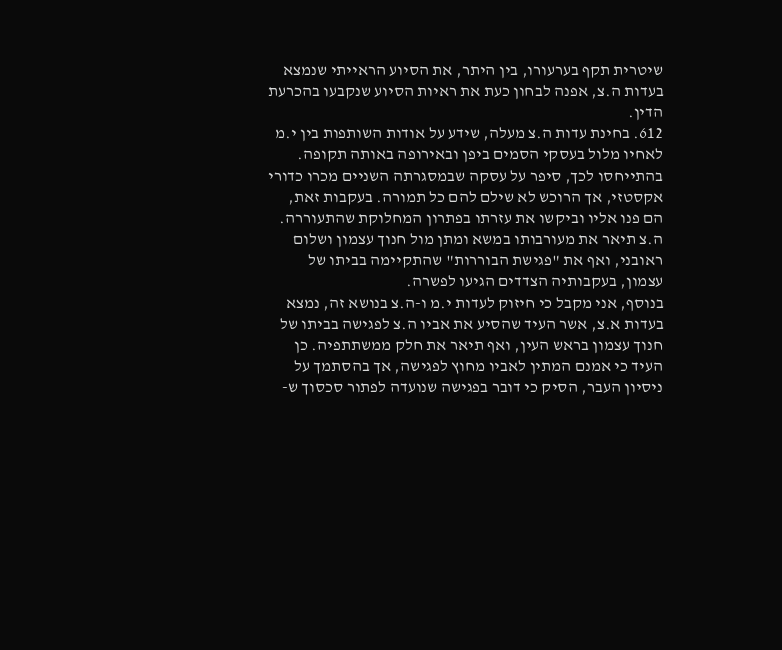שיטרית תקף בערעורו, בין היתר, את הסיוע הראייתי שנמצא בעדות ה.צ, אפנה לבחון כעת את ראיות הסיוע שנקבעו בהכרעת הדין.
612. בחינת עדות ה.צ מעלה, שידע על אודות השותפות בין י.מ לאחיו מלול בעסקי הסמים ביפן ובאירופה באותה תקופה. בהתייחסו לכך, סיפר על עסקה שבמסגרתה השניים מכרו כדורי אקסטזי, אך הרוכש לא שילם להם כל תמורה. בעקבות זאת, הם פנו אליו וביקשו את עזרתו בפתרון המחלוקת שהתעוררה. ה.צ תיאר את מעורבותו במשא ומתן מול חנוך עצמון ושלום ראובני, ואף את "פגישת הבוררות" שהתקיימה בביתו של עצמון, בעקבותיה הצדדים הגיעו לפשרה.
בנוסף, אני מקבל כי חיזוק לעדות י.מ ו-ה.צ בנושא זה, נמצא בעדות א.צ, אשר העיד שהסיע את אביו ה.צ לפגישה בביתו של חנוך עצמון בראש העין, ואף תיאר את חלק ממשתתפיה. כן העיד כי אמנם המתין לאביו מחוץ לפגישה, אך בהסתמך על ניסיון העבר, הסיק כי דובר בפגישה שנועדה לפתור סכסוך ש-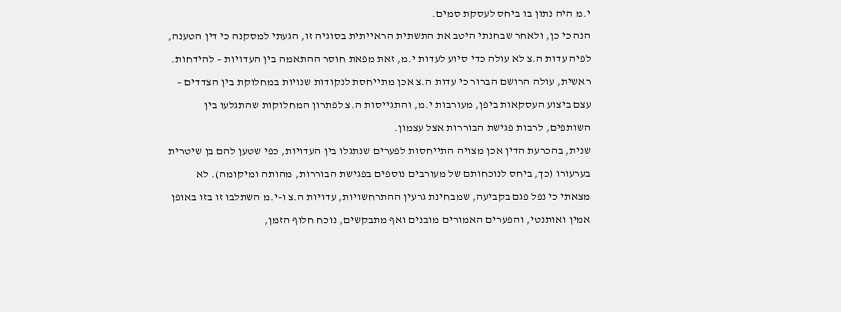י.מ היה נתון בו ביחס לעסקת סמים.
הנה כי כן, ולאחר שבחנתי היטב את התשתית הראייתית בסוגיה זו, הגעתי למסקנה כי דין הטענה, לפיה עדות ה.צ לא עולה כדי סיוע לעדות י.מ, זאת מפאת חוסר ההתאמה בין העדויות – להידחות.
ראשית, עולה הרושם הברור כי עדות ה.צ אכן מתייחסת לנקודות שנויות במחלוקת בין הצדדים – עצם ביצוע העסקאות ביפן, מעורבות י.מ, והתגייסות ה.צ לפתרון המחלוקות שהתגלעו בין השותפים, לרבות פגישת הבוררות אצל עצמון.
שנית, בהכרעת הדין אכן מצויה התייחסות לפערים שנתגלו בין העדויות, כפי שטען להם בן שיטרית בערעורו (כך, ביחס לנוכחותם של מעורבים נוספים בפגישת הבוררות, מהותה ומיקומה). לא מצאתי כי נפל פגם בקביעה, שמבחינת גרעין ההתרחשויות, עדויות ה.צ ו-י.מ השתלבו זו בזו באופן אמין ואותנטי, והפערים האמורים מובנים ואף מתבקשים, נוכח חלוף הזמן,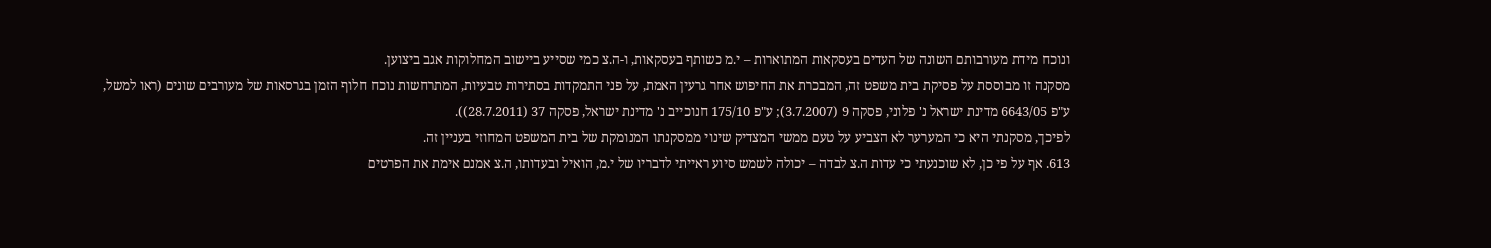ונוכח מידת מעורבותם השונה של העדים בעסקאות המתוארות – י.מ כשותף בעסקאות, ו-ה.צ כמי שסייע ביישוב המחלוקות אגב ביצוען.
מסקנה זו מבוססת על פסיקת בית משפט זה, המבכרת את החיפוש אחר גרעין האמת, על פני התמקדות בסתירות טבעיות, המתרחשות נוכח חלוף הזמן בגרסאות של מעורבים שונים (ראו למשל, ע"פ 6643/05 מדינת ישראל נ' פלוני, פסקה 9 (3.7.2007); ע"פ 175/10 חנוכייב נ' מדינת ישראל, פסקה 37 (28.7.2011)).
לפיכך, מסקנתי היא כי המערער לא הצביע על טעם ממשי המצדיק שינוי ממסקנתו המנומקת של בית המשפט המחוזי בעניין זה.
613. אף על פי כן, לא שוכנעתי כי עדות ה.צ לבדה – יכולה לשמש סיוע ראייתי לדבריו של י.מ, הואיל ובעדותו, ה.צ אמנם אימת את הפרטים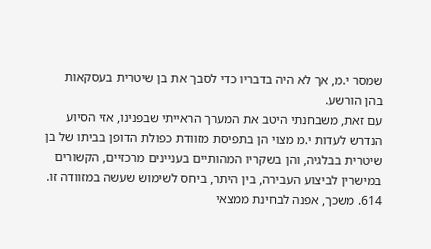שמסר י.מ, אך לא היה בדבריו כדי לסבך את בן שיטרית בעסקאות בהן הורשע.
עם זאת, משבחנתי היטב את המערך הראייתי שבפנינו, אזי הסיוע הנדרש לעדות י.מ מצוי הן בתפיסת מזוודת כפולת הדופן בביתו של בן שיטרית בבלגיה, והן בשקריו המהותיים בעניינים מרכזיים, הקשורים במישרין לביצוע העבירה, בין היתר, ביחס לשימוש שעשה במזוודה זו.
614. משכך, אפנה לבחינת ממצאי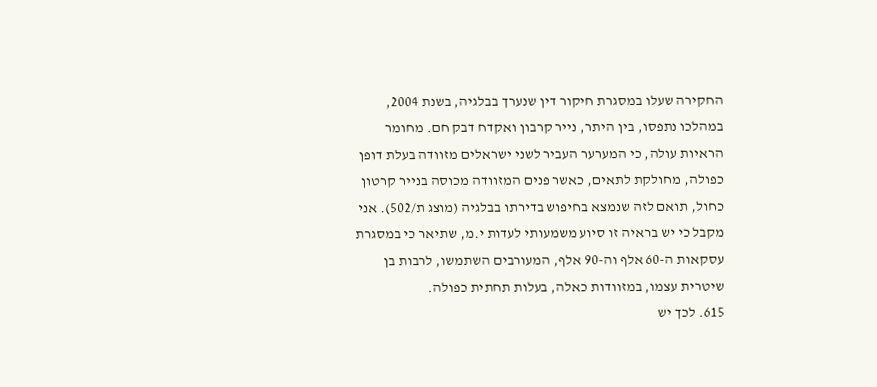החקירה שעלו במסגרת חיקור דין שנערך בבלגיה, בשנת 2004, במהלכו נתפסו, בין היתר, נייר קרבון ואקדח דבק חם. מחומר הראיות עולה, כי המערער העביר לשני ישראלים מזוודה בעלת דופן כפולה, מחולקת לתאים, כאשר פנים המזוודה מכוסה בנייר קרטון כחול, תואם לזה שנמצא בחיפוש בדירתו בבלגיה (מוצג ת/502). אני מקבל כי יש בראיה זו סיוע משמעותי לעדות י.מ, שתיאר כי במסגרת עסקאות ה-60 אלף וה-90 אלף, המעורבים השתמשו, לרבות בן שיטרית עצמו, במזוודות כאלה, בעלות תחתית כפולה.
615. לכך יש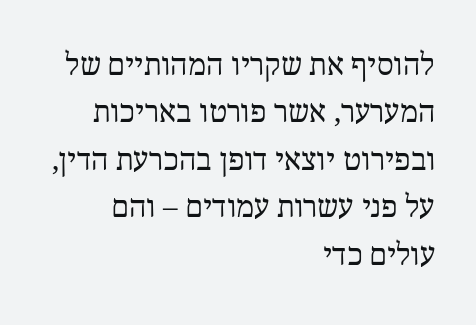להוסיף את שקריו המהותיים של המערער, אשר פורטו באריכות ובפירוט יוצאי דופן בהכרעת הדין, על פני עשרות עמודים – והם עולים כדי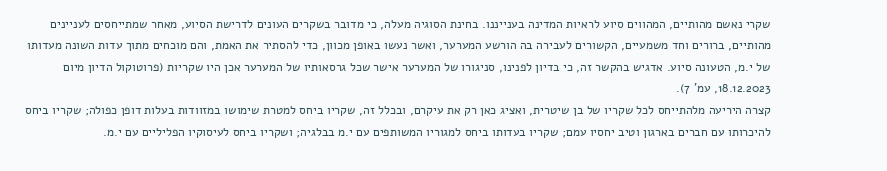שקרי נאשם מהותיים, המהווים סיוע לראיות המדינה בענייננו. בחינת הסוגיה מעלה, כי מדובר בשקרים העונים לדרישת הסיוע, מאחר שמתייחסים לעניינים מהותיים, ברורים וחד משמעיים, הקשורים לעבירה בה הורשע המערער, ואשר נעשו באופן מכוון, כדי להסתיר את האמת, והם מוכחים מתוך עדות השונה מעדותו של י.מ, הטעונה סיוע. אדגיש בהקשר זה, כי בדיון לפנינו, סניגורו של המערער אישר שכל גרסאותיו של המערער אכן היו שקריות (פרוטוקול הדיון מיום 18.12.2023, עמ' 7).
קצרה היריעה מלהתייחס לכל שקריו של בן שיטרית, ואציג כאן רק את עיקרם, ובכלל זה, שקריו ביחס למטרת שימושו במזוודות בעלות דופן כפולה; שקריו ביחס להיכרותו עם חברים בארגון וטיב יחסיו עמם; שקריו בעדותו ביחס למגוריו המשותפים עם י.מ בבלגיה; ושקריו ביחס לעיסוקיו הפליליים עם י.מ.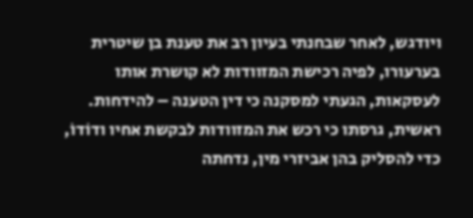ויודגש, לאחר שבחנתי בעיון רב את טענת בן שיטרית בערעורו, לפיה רכישת המזוודות לא קושרת אותו לעסקאות, הגעתי למסקנה כי דין הטענה – להידחות.
ראשית, גרסתו כי רכש את המזוודות לבקשת אחיו ודוֹדוֹ, כדי להסליק בהן אביזרי מין, נדחתה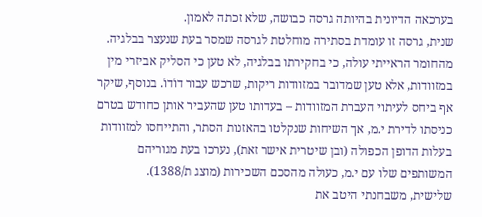בערכאה הדיונית בהיותה גרסה כבושה, שלא זכתה לאמון.
שנית, גרסה זו עומדת בסתירה מוחלטת לגרסה שמסר בעת שנעצר בבלגיה. מהחומר הראייתי עולה, כי בחקירתו בבלגיה, לא טען כי הסליק אביזרי מין במזוודות, אלא טען שמדובר במזוודות ריקות, שרכש עבור דוֹדוֹ. בנוסף, שיקר אף ביחס לעיתוי העברת המזוודות – בעדותו טען שהעביר אותן כחודש בטרם כניסתו לדירת י.מ, אך השיחות שנקלטו בהאזנות הסתר, והתייחסו למזוודות בעלות הדופן הכפולה (ובן שיטרית אישר זאת), נערכו בעת מגוריהם המשותפים שלו עם י.מ, כעולה מהסכם השכירות (מוצג ת/1388).
שלישית, משבחנתי היטב את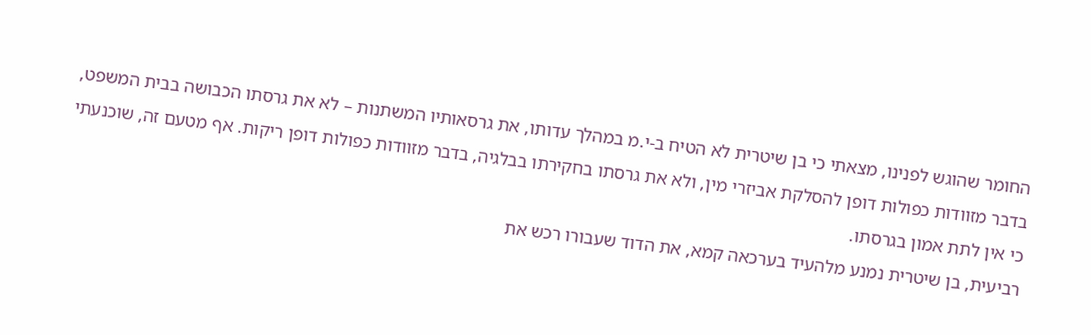החומר שהוגש לפנינו, מצאתי כי בן שיטרית לא הטיח ב-י.מ במהלך עדותו, את גרסאותיו המשתנות – לא את גרסתו הכבושה בבית המשפט, בדבר מזוודות כפולות דופן להסלקת אביזרי מין, ולא את גרסתו בחקירתו בבלגיה, בדבר מזוודות כפולות דופן ריקות. אף מטעם זה, שוכנעתי כי אין לתת אמון בגרסתו.
רביעית, בן שיטרית נמנע מלהעיד בערכאה קמא, את הדוד שעבורו רכש את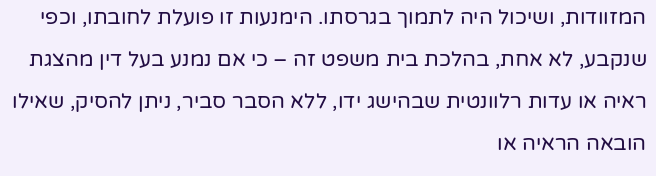המזוודות, ושיכול היה לתמוך בגרסתו. הימנעות זו פועלת לחובתו, וכפי שנקבע, לא אחת, בהלכת בית משפט זה – כי אם נמנע בעל דין מהצגת ראיה או עדות רלוונטית שבהישג ידו, ללא הסבר סביר, ניתן להסיק, שאילו הובאה הראיה או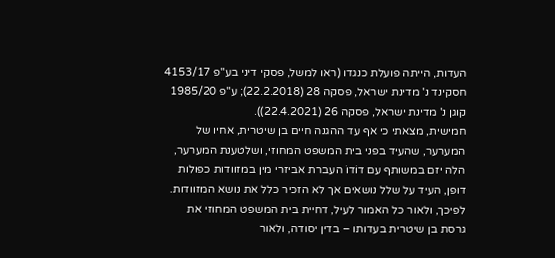העדות, הייתה פועלת כנגדו (ראו למשל, פסקי דיני בע"פ 4153/17 חסקינד נ' מדינת ישראל, פסקה 28 (22.2.2018); ע"פ 1985/20 קוגן נ' מדינת ישראל, פסקה 26 (22.4.2021)).
חמישית, מצאתי כי אף עד ההגנה חיים בן שיטרית, אחיו של המערער, שהעיד בפני בית המשפט המחוזי, ושלטענת המערער, הלה יזם במשותף עם דוֹדוֹ העברת אביזרי מין במזוודות כפולות דופן, העיד על שלל נושאים אך לא הזכיר כלל את נושא המזוודות.
לפיכך, ולאור כל האמור לעיל, דחיית בית המשפט המחוזי את גרסת בן שיטרית בעדותו – בדין יסודה, ולאור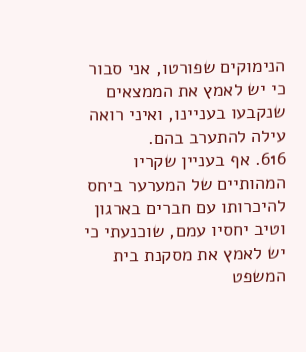הנימוקים שפורטו, אני סבור כי יש לאמץ את הממצאים שנקבעו בעניינו, ואיני רואה עילה להתערב בהם.
616. אף בעניין שקריו המהותיים של המערער ביחס להיכרותו עם חברים בארגון וטיב יחסיו עמם, שוכנעתי כי יש לאמץ את מסקנת בית המשפט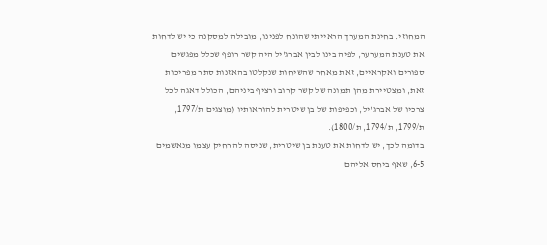המחוזי. בחינת המערך הראייתי שהונח לפנינו, מובילה למסקנה כי יש לדחות את טענת המערער, לפיה בינו לבין אברג'יל היה קשר רופף שכלל מפגשים ספורים ואקראיים, זאת מאחר שהשיחות שנקלטו בהאזנות סתר מפריכות זאת, ומצטיירת מהן תמונה של קשר קרוב ורציף ביניהם, הכולל דאגה לכל צרכיו של אברג'יל, וכפיפות של בן שיטרית להוראותיו (מוצגים ת/1797, ת/1799, ת/1794, ת/1800).
בדומה לכך, יש לדחות את טענת בן שיטרית, שניסה להרחיק עצמו מנאשמים 6-5, שאף ביחס אליהם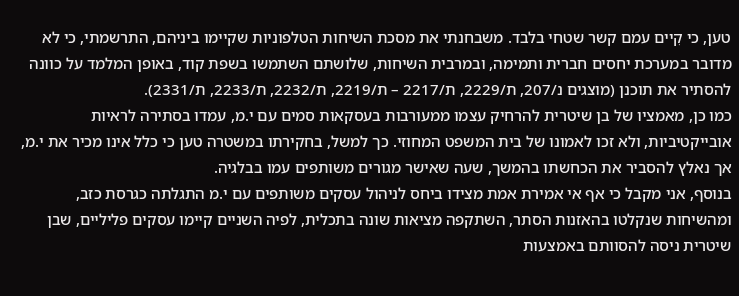טען, כי קִיים עמם קשר שטחי בלבד. משבחנתי את מסכת השיחות הטלפוניות שקיימו ביניהם, התרשמתי, כי לא מדובר במערכת יחסים חברית ותמימה, ובמרבית השיחות, שלושתם השתמשו בשפת קוד, באופן המלמד על כוונה להסתיר את תוכנן (מוצגים נ/207, ת/2229, ת/2217 – ת/2219, ת/2232, ת/2233, ת/2331).
כמו כן, מאמציו של בן שיטרית להרחיק עצמו ממעורבות בעסקאות סמים עם י.מ, עמדו בסתירה לראיות אובייקטיביות, ולא זכו לאמונו של בית המשפט המחוזי. כך למשל, בחקירתו במשטרה טען כי כלל אינו מכיר את י.מ, אך נאלץ להסביר את הכחשתו בהמשך, שעה שאישר מגורים משותפים עמו בבלגיה.
בנוסף, אני מקבל כי אף אי אמירת אמת מצידו ביחס לניהול עסקים משותפים עם י.מ התגלתה כגרסת כזב, ומהשיחות שנקלטו בהאזנות הסתר, השתקפה מציאות שונה בתכלית, לפיה השניים קיימו עסקים פליליים, שבן שיטרית ניסה להסוותם באמצעות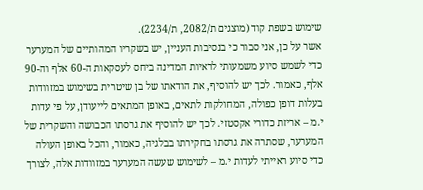שימוש בשפת קוד (מוצגים ת/2082, ת/2234).
אשר על כן, אני סבור כי בנסיבות העניין, יש בשקריו המהותיים של המערער כדי לשמש סיוע משמעותי לראיות המדינה ביחס לעסקאות ה-60 אלף וה-90 אלף, כאמור. לכך יש להוסיף, את הודאתו של בן שיטרית בשימוש במזוודות בעלות דופן כפולה, המחולקות לתאים, באופן המתאים לייעודן, על פי עדות י.מ – אריזת כדורי אקסטזי. לכך יש להוסיף את גרסתו הכבושה והשקרית של המערער, שסתרה את גרסתו בחקירתו בבלגיה, כאמור, והכל באופן העולה כדי סיוע ראייתי לעדות י.מ – לשימוש שעשה המערער במזוודות אלה, לצורך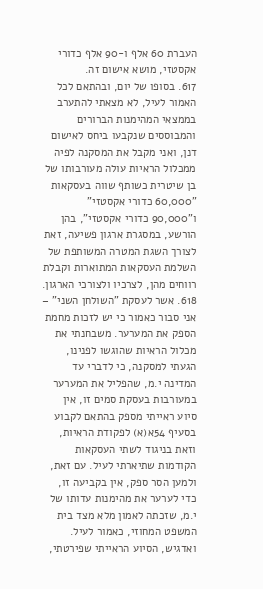העברת 60 אלף ו-90 אלף כדורי אקסטזי, מושא אישום זה.
617. בסופו של יום, ובהתאם לכל האמור לעיל, לא מצאתי להתערב בממצאי המהימנות הברורים והמבוססים שנקבעו ביחס לאישום דנן, ואני מקבל את המסקנה לפיה ממכלול הראיות עולה מעורבותו של בן שיטרית כשותף שווה בעסקאות "60,000 כדורי אקסטזי" ו"90,000 כדורי אקסטזי", בהן הורשע, במסגרת ארגון פשיעה, זאת לצורך השגת המטרה המשותפת של השלמת העסקאות המתוארות וקבלת רווחים מהן, לצרכיו ולצורכי הארגון.
618. אשר לעסקת "השולחן השני" – אני סבור כאמור כי יש לזכות מחמת הספק את המערער. משבחנתי את מכלול הראיות שהוגשו לפנינו, הגעתי למסקנה, כי לדברי עד המדינה י.מ, שהפליל את המערער במעורבות בעסקת סמים זו, אין סיוע ראייתי מספק בהתאם לקבוע בסעיף 54א(א) לפקודת הראיות, וזאת בניגוד לשתי העסקאות הקודמות שתיארתי לעיל. עם זאת, ולמען הסר ספק, אין בקביעה זו, כדי לערער את מהימנות עדותו של י.מ, שזכתה לאמון מלא מצד בית המשפט המחוזי, כאמור לעיל.
ואדגיש, הסיוע הראייתי שפירטתי,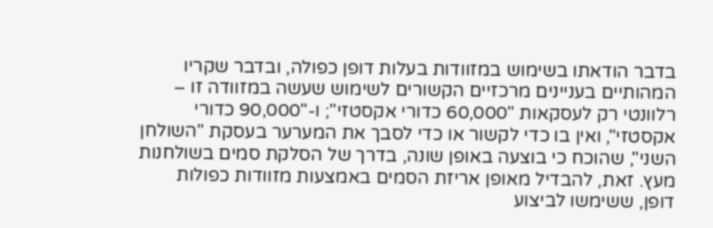בדבר הודאתו בשימוש במזוודות בעלות דופן כפולה, ובדבר שקריו המהותיים בעניינים מרכזיים הקשורים לשימוש שעשה במזוודה זו – רלוונטי רק לעסקאות "60,000 כדורי אקסטזי"; ו-"90,000 כדורי אקסטזי", ואין בו כדי לקשור או כדי לסבך את המערער בעסקת "השולחן השני", שהוכח כי בוצעה באופן שונה, בדרך של הסלקת סמים בשולחנות מעץ. זאת, להבדיל מאופן אריזת הסמים באמצעות מזוודות כפולות דופן, ששימשו לביצוע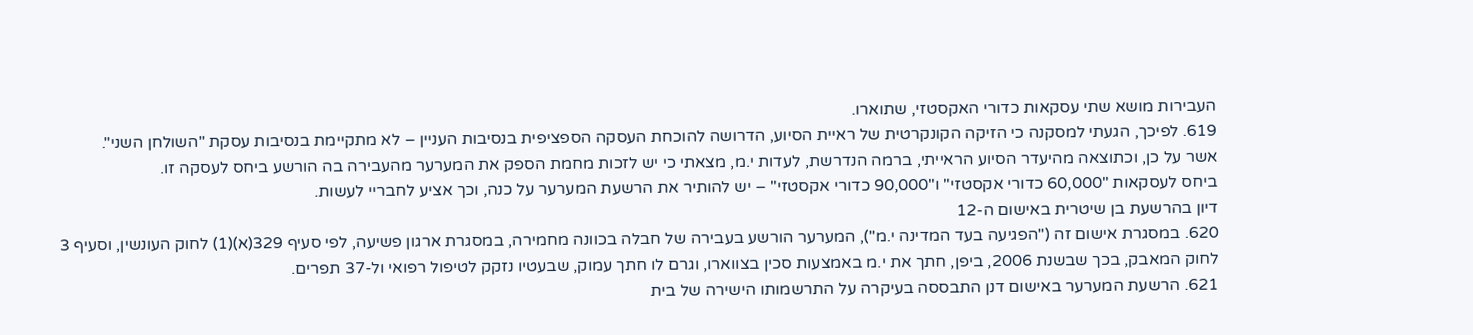העבירות מושא שתי עסקאות כדורי האקסטזי, שתוארו.
619. לפיכך, הגעתי למסקנה כי הזיקה הקונקרטית של ראיית הסיוע, הדרושה להוכחת העסקה הספציפית בנסיבות העניין – לא מתקיימת בנסיבות עסקת "השולחן השני".
אשר על כן, וכתוצאה מהיעדר הסיוע הראייתי, ברמה הנדרשת, לעדות י.מ, מצאתי כי יש לזכות מחמת הספק את המערער מהעבירה בה הורשע ביחס לעסקה זו.
ביחס לעסקאות "60,000 כדורי אקסטזי" ו"90,000 כדורי אקסטזי" – יש להותיר את הרשעת המערער על כנה, וכך אציע לחבריי לעשות.
דיון בהרשעת בן שיטרית באישום ה-12
620. במסגרת אישום זה ("הפגיעה בעד המדינה י.מ"), המערער הורשע בעבירה של חבלה בכוונה מחמירה, במסגרת ארגון פשיעה, לפי סעיף 329(א)(1) לחוק העונשין, וסעיף 3 לחוק המאבק, בכך שבשנת 2006, ביפן, חתך את י.מ באמצעות סכין בצווארו, וגרם לו חתך עמוק, שבעטיו נזקק לטיפול רפואי ול-37 תפרים.
621. הרשעת המערער באישום דנן התבססה בעיקרה על התרשמותו הישירה של בית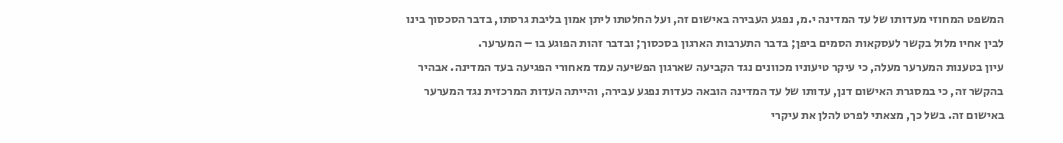המשפט המחוזי מעדותו של עד המדינה י.מ, נפגע העבירה באישום זה, ועל החלטתו ליתן אמון בליבת גרסתו, בדבר הסכסוך בינו לבין אחיו מלול בקשר לעסקאות הסמים ביפן; בדבר התערבות הארגון בסכסוך; ובדבר זהות הפוגע בו – המערער.
עיון בטענות המערער מעלה, כי עיקר טיעוניו מכוונים נגד הקביעה שארגון הפשיעה עמד מאחורי הפגיעה בעד המדינה. אבהיר בהקשר זה, כי במסגרת האישום דנן, עדותו של עד המדינה הובאה כעדות נפגע עבירה, והייתה העדות המרכזית נגד המערער באישום זה. בשל כך, מצאתי לפרט להלן את עיקרי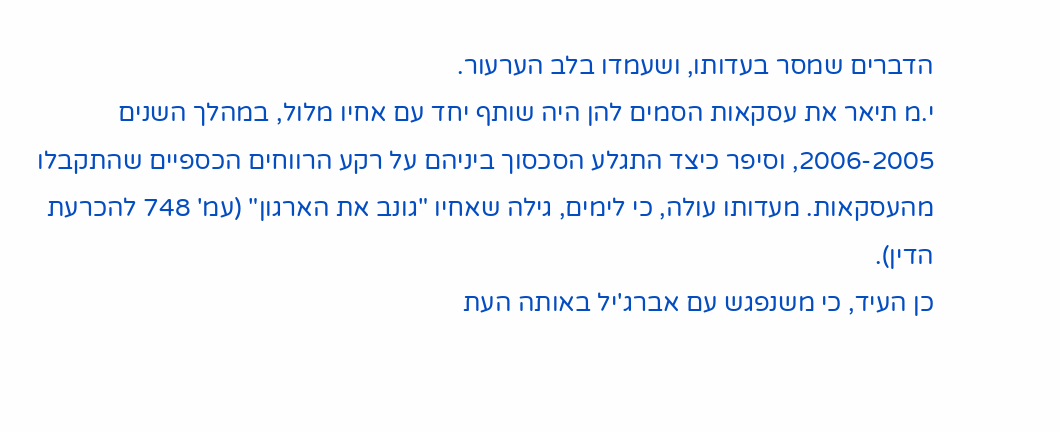הדברים שמסר בעדותו, ושעמדו בלב הערעור.
י.מ תיאר את עסקאות הסמים להן היה שותף יחד עם אחיו מלול, במהלך השנים 2006-2005, וסיפר כיצד התגלע הסכסוך ביניהם על רקע הרווחים הכספיים שהתקבלו מהעסקאות. מעדותו עולה, כי לימים, גילה שאחיו "גונב את הארגון" (עמ' 748 להכרעת הדין).
כן העיד, כי משנפגש עם אברג'יל באותה העת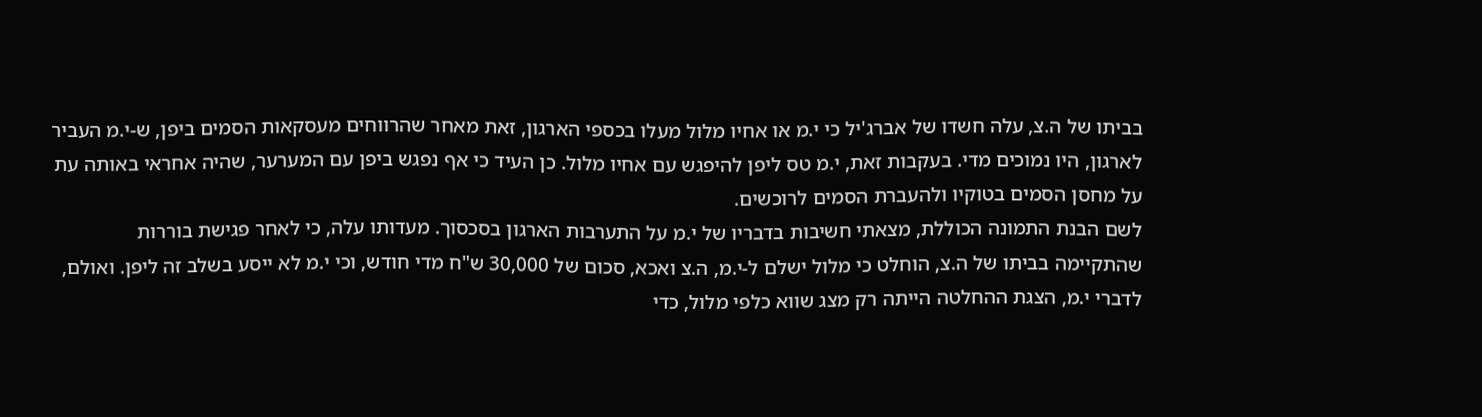בביתו של ה.צ, עלה חשדו של אברג'יל כי י.מ או אחיו מלול מעלו בכספי הארגון, זאת מאחר שהרווחים מעסקאות הסמים ביפן, ש-י.מ העביר לארגון, היו נמוכים מדי. בעקבות זאת, י.מ טס ליפן להיפגש עם אחיו מלול. כן העיד כי אף נפגש ביפן עם המערער, שהיה אחראי באותה עת על מחסן הסמים בטוקיו ולהעברת הסמים לרוכשים.
לשם הבנת התמונה הכוללת, מצאתי חשיבות בדבריו של י.מ על התערבות הארגון בסכסוך. מעדותו עלה, כי לאחר פגישת בוררות שהתקיימה בביתו של ה.צ, הוחלט כי מלול ישלם ל-י.מ, ה.צ ואכא, סכום של 30,000 ש"ח מדי חודש, וכי י.מ לא ייסע בשלב זה ליפן. ואולם, לדברי י.מ, הצגת ההחלטה הייתה רק מצג שווא כלפי מלול, כדי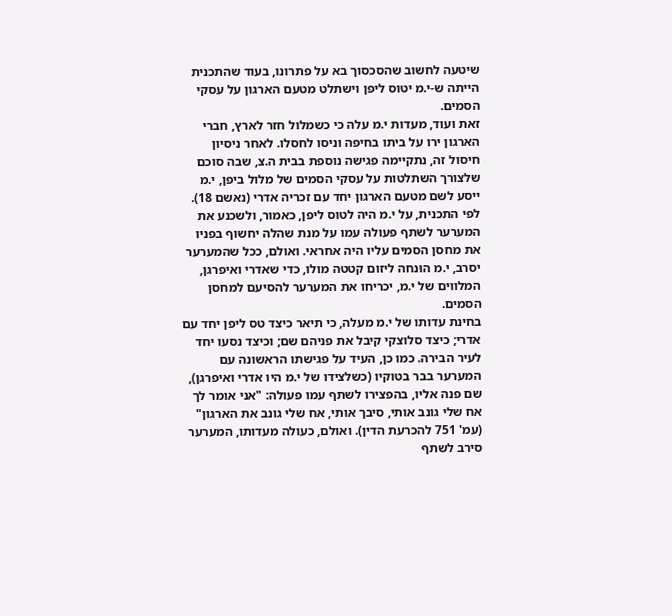שיטעה לחשוב שהסכסוך בא על פתרונו, בעוד שהתכנית הייתה ש-י.מ יטוס ליפן וישתלט מטעם הארגון על עסקי הסמים.
זאת ועוד, מעדות י.מ עלה כי כשמלול חזר לארץ, חברי הארגון ירו על ביתו בחיפה וניסו לחסלו. לאחר ניסיון חיסול זה, נתקיימה פגישה נוספת בבית ה.צ, שבה סוכם שלצורך השתלטות על עסקי הסמים של מלול ביפן, י.מ ייסע לשם מטעם הארגון יחד עם זכריה אדרי (נאשם 18).
לפי התכנית, על י.מ היה לטוס ליפן, כאמור, ולשכנע את המערער לשתף פעולה עמו על מנת שהלה יחשוף בפניו את מחסן הסמים עליו היה אחראי. ואולם, ככל שהמערער יסרב, י.מ הוּנחה ליזום קטטה מולו, כדי שאדרי ואיפרגן, המלווים של י.מ, יכריחו את המערער להסיעם למחסן הסמים.
בחינת עדותו של י.מ מעלה, כי תיאר כיצד טס ליפן יחד עם אדרי; כיצד סלוצקי קיבל את פניהם שם; וכיצד נסעו יחד לעיר הבירה. כמו כן, העיד על פגישתו הראשונה עם המערער בבר בטוקיו (כשלצידו של י.מ היו אדרי ואיפרגן), שם פנה אליו, בהפצירו לשתף עמו פעולה: "אני אומר לך אח שלי גונב אותי, סיבך אותי, אח שלי גונב את הארגון" (עמ' 751 להכרעת הדין). ואולם, כעולה מעדותו, המערער סירב לשתף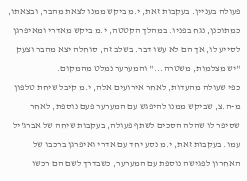פעולה בעניין. בעקבות זאת, י.מ ביקש ממנו לצאת מהבר, ובצאתו, כמתוכנן, נגח בפניו. במהלך הקטטה, י.מ ביקש מאדרי ומאיפרגן לסייע לו, אך הם לא עשו דבר. בשלב זה, סוחלה יצא מהבר וצעק "יש מצלמות, משטרה..." והמערער נמלט מהמקום.
כפי שעולה מהעדות, לאחר אירועים אלה, י.מ קיבל שיחת טלפון מ-ה.צ, שביקש ממנו להיפגש עם המערער פעם נוספת, לאחר שסיפר לו שהלה הסכים לשתף פעולה, בעקבות שיחה של אברג'יל עמו. בעקבות זאת, י.מ נסע יחד עם אדרי ואיפרגן ברכבו של האחרון לפגישה נוספת עם המערער, כשבדרך לשם הם רכשו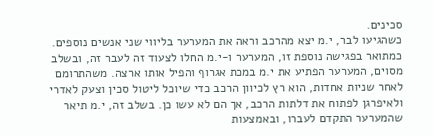סכינים.
כשהגיעו לבר, י.מ יצא מהרכב וראה את המערער בליווי שני אנשים נוספים. כמתואר בפגישה נוספת זו, המערער ו-י.מ החלו לצעוד זה לעבר זה, ובשלב מסוים, המערער הפתיע את י.מ במכת אגרוף והפיל אותו ארצה. משהתרומם לאחר שניות אחדות, הוא רץ לכיוון הרכב כדי שיוכל ליטול סכין וצעק לאדרי ולאיפרגן לפתוח את דלתות הרכב, אך הם לא עשו כן. בשלב זה, י.מ תיאר שהמערער התקדם לעברו, ובאמצעות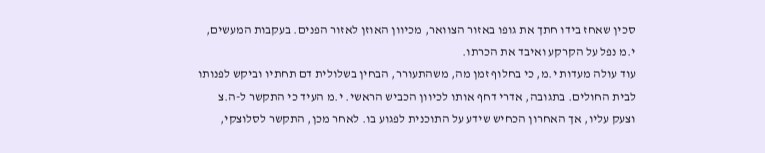סכין שאחז בידו חתך את גופו באזור הצוואר, מכיוון האוזן לאזור הפנים. בעקבות המעשים, י.מ נפל על הקרקע ואיבד את הכרתו.
עוד עולה מעדות י.מ, כי בחלוף זמן מה, משהתעורר, הבחין בשלולית דם תחתיו וביקש לפנותו לבית החולים. בתגובה, אדרי דחף אותו לכיוון הכביש הראשי. י.מ העיד כי התקשר ל-ה.צ וצעק עליו, אך האחרון הכחיש שידע על התוכנית לפגוע בו. לאחר מכן, התקשר לסלוצקי,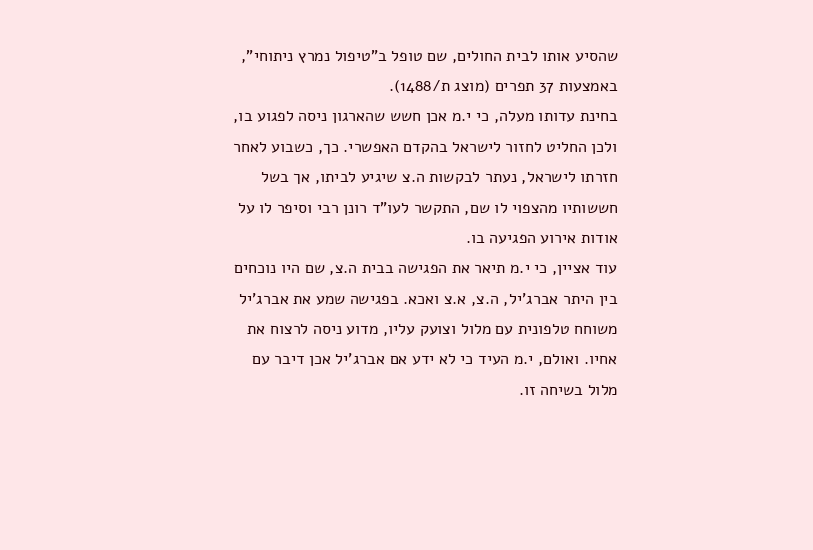שהסיע אותו לבית החולים, שם טופל ב"טיפול נמרץ ניתוחי", באמצעות 37 תפרים (מוצג ת/1488).
בחינת עדותו מעלה, כי י.מ אכן חשש שהארגון ניסה לפגוע בו, ולכן החליט לחזור לישראל בהקדם האפשרי. כך, כשבוע לאחר חזרתו לישראל, נעתר לבקשות ה.צ שיגיע לביתו, אך בשל חששותיו מהצפוי לו שם, התקשר לעו"ד רונן רבי וסיפר לו על אודות אירוע הפגיעה בו.
עוד אציין, כי י.מ תיאר את הפגישה בבית ה.צ, שם היו נוכחים בין היתר אברג'יל, ה.צ, א.צ ואכא. בפגישה שמע את אברג'יל משוחח טלפונית עם מלול וצועק עליו, מדוע ניסה לרצוח את אחיו. ואולם, י.מ העיד כי לא ידע אם אברג'יל אכן דיבר עם מלול בשיחה זו.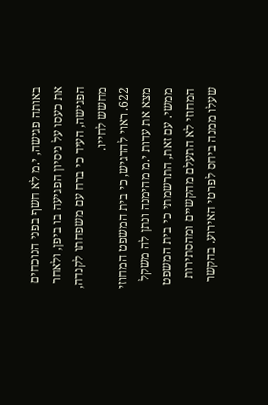באותה פגישה, י.מ לא חשף בפני הנוכחים את כעסו על ניסיון הפגיעה בו ביפן, ולאחר הפגישה, העיד כי ברח עם משפחתו לקנדה, מחשש לחייו.
622. ראוי להדגיש, כי בית המשפט המחוזי מצא את עדות י.מ מהימנה ונתן לה משקל ממשי. עם זאת, התרשמתי כי בית המשפט המחוזי לא התעלם מהקשיים ומהסתירות שעלו ממנה ביחס לפרטי האירוע. בהקשר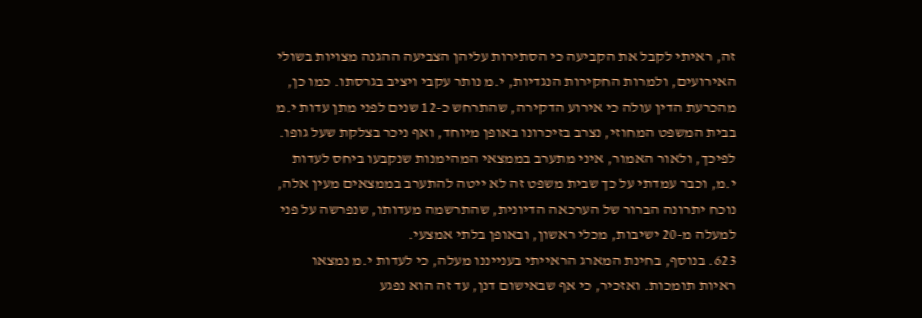זה, ראיתי לקבל את הקביעה כי הסתירות עליהן הצביעה ההגנה מצויות בשולי האירועים, ולמרות החקירות הנגדיות, י.מ נותר עקבי ויציב בגרסתו. כמו כן, מהכרעת הדין עולה כי אירוע הדקירה, שהתרחש כ-12 שנים לפני מתן עדות י.מ בבית המשפט המחוזי, נצרב בזיכרונו באופן מיוחד, ואף ניכר בצלקת שעל גופו.
לפיכך, ולאור האמור, איני מתערב בממצאי המהימנות שנקבעו ביחס לעדות י.מ, וכבר עמדתי על כך שבית משפט זה לא ייטה להתערב בממצאים מעין אלה, נוכח יתרונה הברור של הערכאה הדיונית, שהתרשמה מעדותו, שנפרשה על פני למעלה מ-20 ישיבות, מכלי ראשון, ובאופן בלתי אמצעי.
623. בנוסף, בחינת המארג הראייתי בענייננו מעלה, כי לעדות י.מ נמצאו ראיות תומכות. ואזכיר, כי אף שבאישום דנן, עד זה הוא נפגע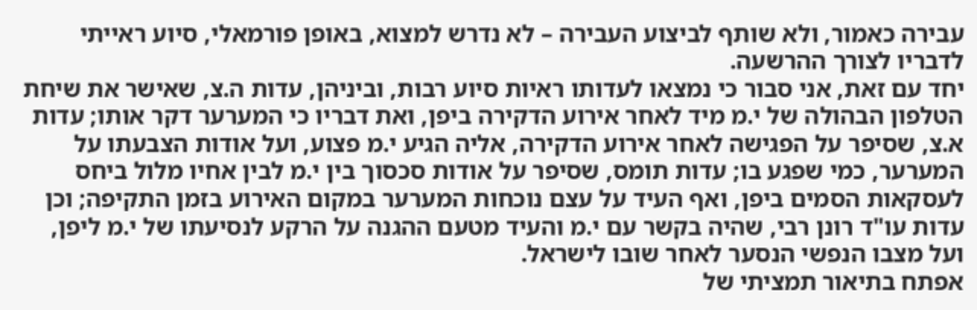עבירה כאמור, ולא שותף לביצוע העבירה – לא נדרש למצוא, באופן פורמאלי, סיוע ראייתי לדבריו לצורך ההרשעה.
יחד עם זאת, אני סבור כי נמצאו לעדותו ראיות סיוע רבות, וביניהן, עדות ה.צ, שאישר את שיחת הטלפון הבהולה של י.מ מיד לאחר אירוע הדקירה ביפן, ואת דבריו כי המערער דקר אותו; עדות א.צ, שסיפר על הפגישה לאחר אירוע הדקירה, אליה הגיע י.מ פצוע, ועל אודות הצבעתו על המערער, כמי שפגע בו; עדות תומס, שסיפר על אודות סכסוך בין י.מ לבין אחיו מלול ביחס לעסקאות הסמים ביפן, ואף העיד על עצם נוכחות המערער במקום האירוע בזמן התקיפה; וכן עדות עו"ד רונן רבי, שהיה בקשר עם י.מ והעיד מטעם ההגנה על הרקע לנסיעתו של י.מ ליפן, ועל מצבו הנפשי הנסער לאחר שובו לישראל.
אפתח בתיאור תמציתי של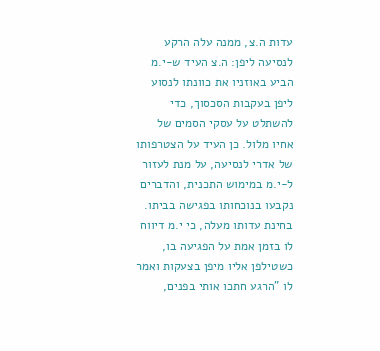עדות ה.צ, ממנה עלה הרקע לנסיעה ליפן: ה.צ העיד ש-י.מ הביע באוזניו את כוונתו לנסוע ליפן בעקבות הסכסוך, כדי להשתלט על עסקי הסמים של אחיו מלול. כן העיד על הצטרפותו של אדרי לנסיעה, על מנת לעזור ל-י.מ במימוש התכנית, והדברים נקבעו בנוכחותו בפגישה בביתו.
בחינת עדותו מעלה, כי י.מ דיווח לו בזמן אמת על הפגיעה בו, כשטילפן אליו מיפן בצעקות ואמר לו "הרגע חתכו אותי בפנים,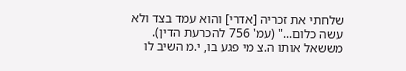שלחתי את זכריה [אדרי] והוא עמד בצד ולא עשה כלום..." (עמ' 756 להכרעת הדין). מששאל אותו ה.צ מי פגע בו, י.מ השיב לו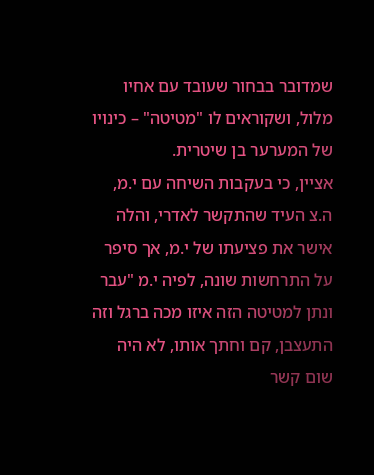שמדובר בבחור שעובד עם אחיו מלול, ושקוראים לו "מטיטה" – כינויו של המערער בן שיטרית.
אציין, כי בעקבות השיחה עם י.מ, ה.צ העיד שהתקשר לאדרי, והלה אישר את פציעתו של י.מ, אך סיפר על התרחשות שונה, לפיה י.מ "עבר ונתן למטיטה הזה איזו מכה ברגל וזה התעצבן, קם וחתך אותו, לא היה שום קשר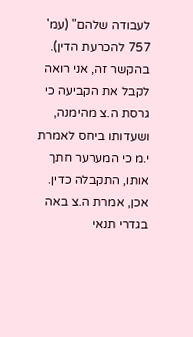לעבודה שלהם" (עמ' 757 להכרעת הדין).
בהקשר זה, אני רואה לקבל את הקביעה כי גרסת ה.צ מהימנה, ושעדותו ביחס לאמרת י.מ כי המערער חתך אותו, התקבלה כדין. אכן, אמרת ה.צ באה בגדרי תנאי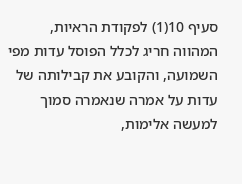סעיף 10(1) לפקודת הראיות, המהווה חריג לכלל הפוסל עדות מפי השמועה, והקובע את קבילותה של עדות על אמרה שנאמרה סמוך למעשה אלימות,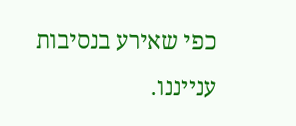כפי שאירע בנסיבות ענייננו.